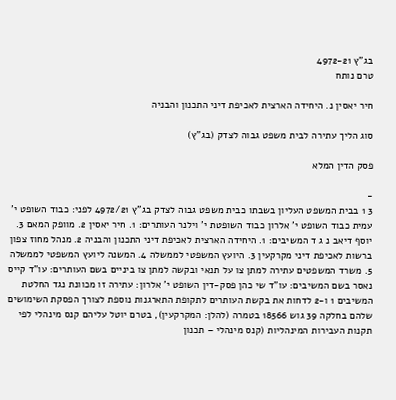בג"ץ 4972-21
טרם נותח

חיר יאסין נ. היחידה הארצית לאכיפת דיני התכנון והבניה

סוג הליך עתירה לבית משפט גבוה לצדק (בג"ץ)

פסק הדין המלא

-
3 1 בבית המשפט העליון בשבתו כבית משפט גבוה לצדק בג"ץ 4972/21 לפני: כבוד השופט י' עמית כבוד השופט י' אלרון כבוד השופטת י' וילנר העותרים: 1. חיר יאסין 2. מוופק המאם 3. יוסף דיאב נ ג ד המשיבים: 1. היחידה הארצית לאכיפת דיני התכנון והבניה 2. מנהל מחוז צפון ברשות לאכיפת דיני מקרקעין 3. היועץ המשפטי לממשלה 4. המשנה ליועץ המשפטי לממשלה 5. משרד המשפטים עתירה למתן צו על תנאי ובקשה למתן צו ביניים בשם העותרים: עו"ד קייס נאסר בשם המשיבים: עו"ד שי כהן פסק-דין השופט י' אלרון: עתירה זו מכוונת נגד החלטת המשיבים 1 ו-2 לדחות את בקשת העותרים לתקופת התארגנות נוספת לצורך הפסקת השימושים שלהם בחלקה 39 גוש 18566 בטמרה (להלן: המקרקעין), בטרם יוטל עליהם קנס מינהלי לפי תקנות העבירות המינהליות (קנס מינהלי – תכנון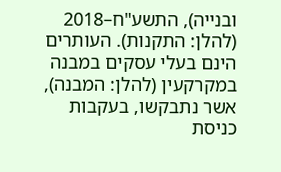ובנייה), התשע"ח–2018 (להלן: התקנות). העותרים הינם בעלי עסקים במבנה במקרקעין (להלן: המבנה), אשר נתבקשו, בעקבות כניסת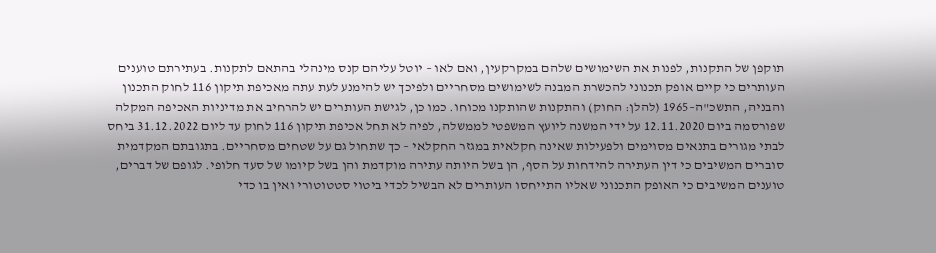תוקפן של התקנות, לפנות את השימושים שלהם במקרקעין, ואם לאו – יוטל עליהם קנס מינהלי בהתאם לתקנות. בעתירתם טוענים העותרים כי קיים אופק תכנוני להכשרת המבנה לשימושים מסחריים ולפיכך יש להימנע לעת עתה מאכיפת תיקון 116 לחוק התכנון והבניה, התשכ"ה–1965 (להלן: החוק) והתקנות שהותקנו מכוחו. כמו כן, לגישת העותרים יש להרחיב את מדיניות האכיפה המקלה שפורסמה ביום 12.11.2020 על ידי המשנה ליועץ המשפטי לממשלה, לפיה לא תחל אכיפת תיקון 116 לחוק עד ליום 31.12.2022 ביחס לבתי מגורים בתנאים מסוימים ולפעילות שאינה חקלאית במגזר החקלאי – כך שתחול גם על שטחים מסחריים. בתגובתם המקדמית סוברים המשיבים כי דין העתירה להידחות על הסף, הן בשל היותה עתירה מוקדמת והן בשל קיומו של סעד חלופי. לגופם של דברים, טוענים המשיבים כי האופק התכנוני שאליו התייחסו העותרים לא הבשיל לכדי ביטוי סטטוטורי ואין בו כדי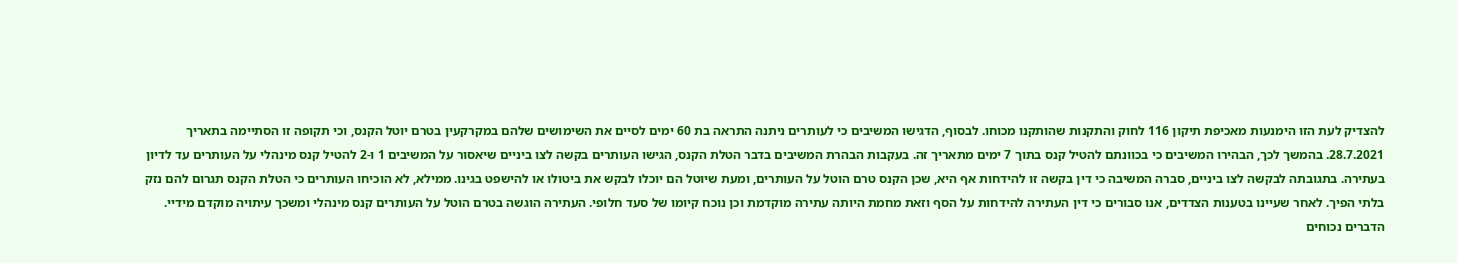להצדיק לעת הזו הימנעות מאכיפת תיקון 116 לחוק והתקנות שהותקנו מכוחו. לבסוף, הדגישו המשיבים כי לעותרים ניתנה התראה בת 60 ימים לסיים את השימושים שלהם במקרקעין בטרם יוטל הקנס, וכי תקופה זו הסתיימה בתאריך 28.7.2021. בהמשך לכך, הבהירו המשיבים כי בכוונתם להטיל קנס בתוך 7 ימים מתאריך זה. בעקבות הבהרת המשיבים בדבר הטלת הקנס, הגישו העותרים בקשה לצו ביניים שיאסור על המשיבים 1 ו-2 להטיל קנס מינהלי על העותרים עד לדיון בעתירה. בתגובתה לבקשה לצו ביניים, סברה המשיבה כי דין בקשה זו להידחות אף היא, שכן הקנס טרם הוטל על העותרים, ומעת שיוטל הם יוכלו לבקש את ביטולו או להישפט בגינו. ממילא, לא הוכיחו העותרים כי הטלת הקנס תגרום להם נזק בלתי הפיך. לאחר שעיינו בטענות הצדדים, אנו סבורים כי דין העתירה להידחות על הסף וזאת מחמת היותה עתירה מוקדמת וכן נוכח קיומו של סעד חלופי. העתירה הוגשה בטרם הוטל על העותרים קנס מינהלי ומשכך עיתויה מוקדם מידיי. הדברים נכוחים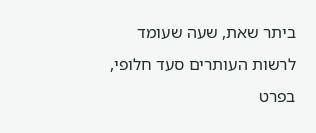ביתר שאת, שעה שעומד לרשות העותרים סעד חלופי, בפרט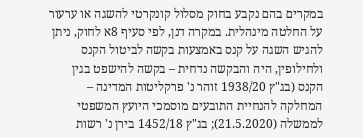במקרים בהם נקבע בחוק מסלול קונקרטי להשגה או ערעור על החלטה מינהלית. במקרה דנן, לפי סעיף 8א לחוק, ניתן להגיש השגה על קנס באמצעות בקשה לביטול הקנס ולחילופין, היה והבקשה נדחית – בקשה להישפט בגין הקנס (בג"ץ 1938/20 זוהר נ' פרקליטות המדינה – המחלקה להנחיית התובעים מוסמכי היועץ המשפטי לממשלה (21.5.2020); בג"ץ 1452/18 בירן נ' רשות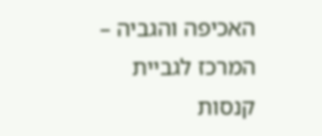האכיפה והגביה – המרכז לגביית קנסות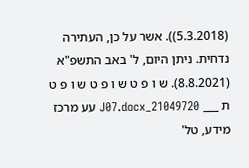(5.3.2018)). אשר על כן, העתירה נדחית. ניתן היום, ל' באב התשפ"א (8.8.2021). ש ו פ ט ש ו פ ט ש ו פ ט ת ___ 21049720_J07.docx עע מרכז מידע, טל'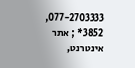077-2703333, 3852* ; אתר אינטרנט,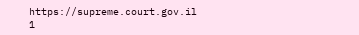https://supreme.court.gov.il 1